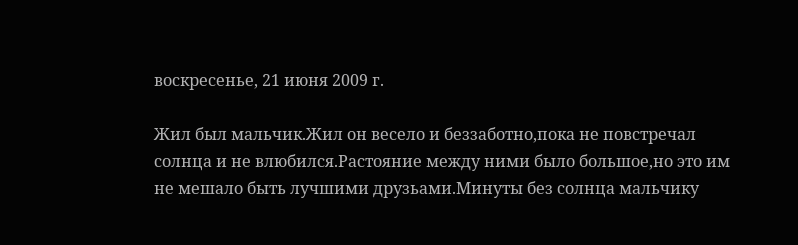воскресенье, 21 июня 2009 г.

Жил был мальчик.Жил он весело и беззаботно,пока не повстречал солнца и не влюбился.Растояние между ними было большое,но это им не мешало быть лучшими друзьами.Минуты без солнца мальчику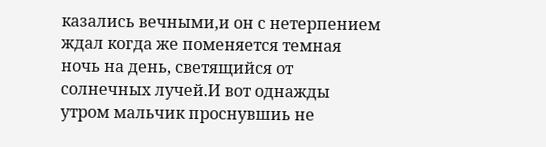казались вечными,и он с нетерпением ждал когда же поменяется темная ночь на день, светящийся от солнечных лучей.И вот однажды утром мальчик проснувшиь не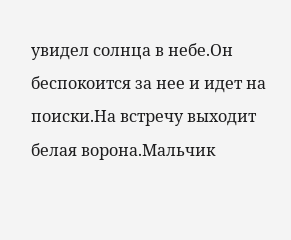увидел солнца в небе.Он беспокоится за нее и идет на поиски.На встречу выходит белая ворона.Мальчик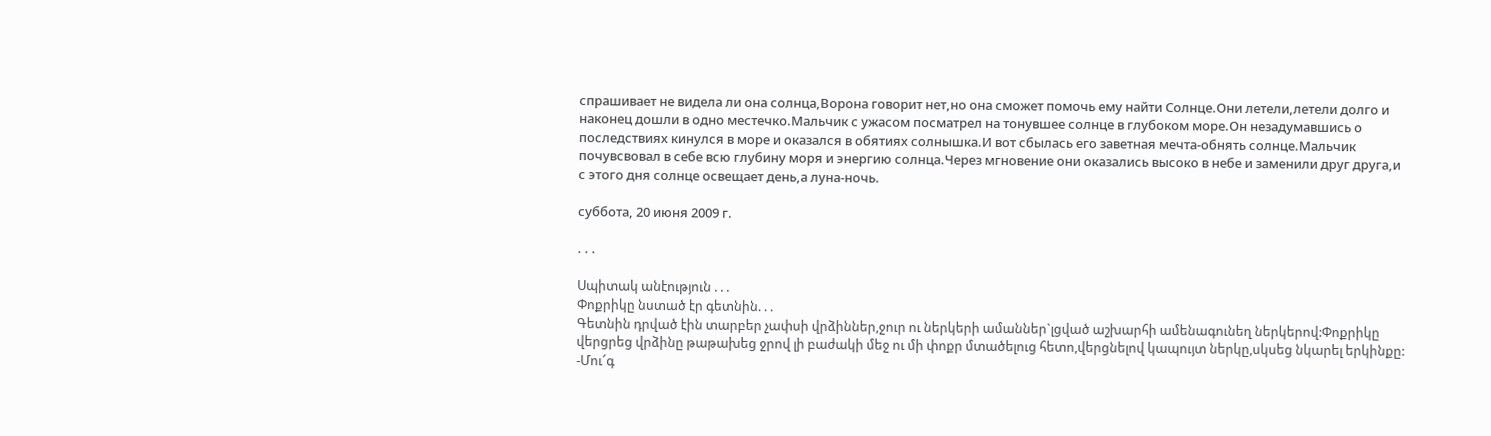спрашивает не видела ли она солнца,Ворона говорит нет,но она сможет помочь ему найти Солнце.Они летели,летели долго и наконец дошли в одно местечко.Мальчик с ужасом посматрел на тонувшее солнце в глубоком море.Он незадумавшись о последствиях кинулся в море и оказался в обятиях солнышка.И вот сбылась его заветная мечта-обнять солнце.Мальчик почувсвовал в себе всю глубину моря и энергию солнца.Через мгновение они оказались высоко в небе и заменили друг друга,и с этого дня солнце освещает день,а луна-ночь.

суббота, 20 июня 2009 г.

. . .

Սպիտակ անէություն . . .
Փոքրիկը նստած էր գետնին. . .
Գետնին դրված էին տարբեր չափսի վրձիններ,ջուր ու ներկերի ամաններ`լցված աշխարհի ամենագունեղ ներկերով:Փոքրիկը վերցրեց վրձինը թաթախեց ջրով լի բաժակի մեջ ու մի փոքր մտածելուց հետո,վերցնելով կապույտ ներկը,սկսեց նկարել երկինքը:
-Մու՜գ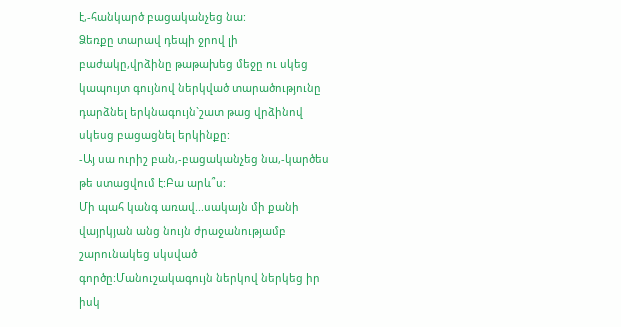է,-հանկարծ բացականչեց նա:
Ձեռքը տարավ դեպի ջրով լի բաժակը,վրձինը թաթախեց մեջը ու սկեց կապույտ գույնով ներկված տարածությունը դարձնել երկնագույն`շատ թաց վրձինով սկեսց բացացնել երկինքը:
-Այ սա ուրիշ բան,-բացականչեց նա,-կարծես թե ստացվում է:Բա արև՞ս:
Մի պահ կանգ առավ...սակայն մի քանի վայրկյան անց նույն ժրաջանությամբ շարունակեց սկսված գործը:Մանուշակագույն ներկով ներկեց իր իսկ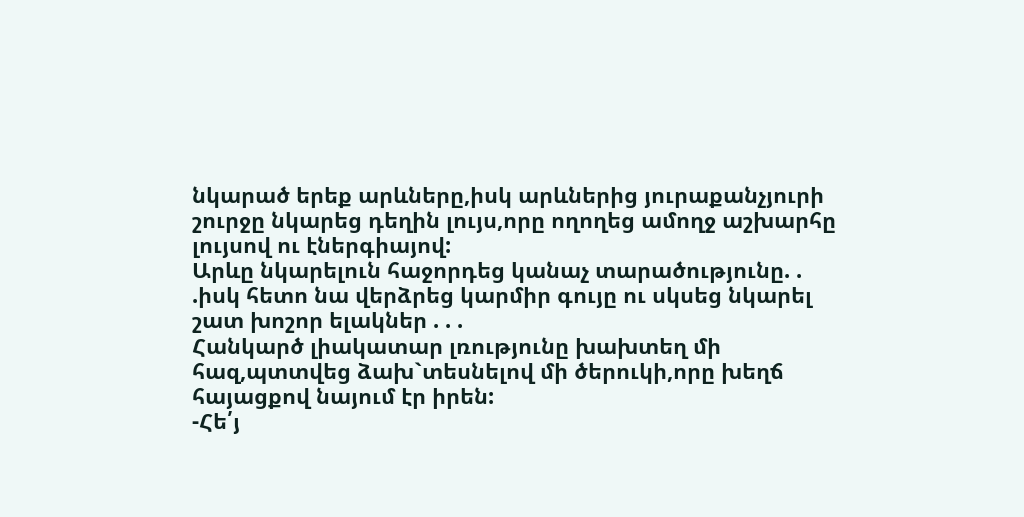նկարած երեք արևները,իսկ արևներից յուրաքանչյուրի շուրջը նկարեց դեղին լույս,որը ողողեց ամողջ աշխարհը լույսով ու էներգիայով:
Արևը նկարելուն հաջորդեց կանաչ տարածությունը. . .իսկ հետո նա վերձրեց կարմիր գույը ու սկսեց նկարել շատ խոշոր ելակներ . . .
Հանկարծ լիակատար լռությունը խախտեղ մի հազ,պտտվեց ձախ`տեսնելով մի ծերուկի,որը խեղճ հայացքով նայում էր իրեն:
-Հե՛յ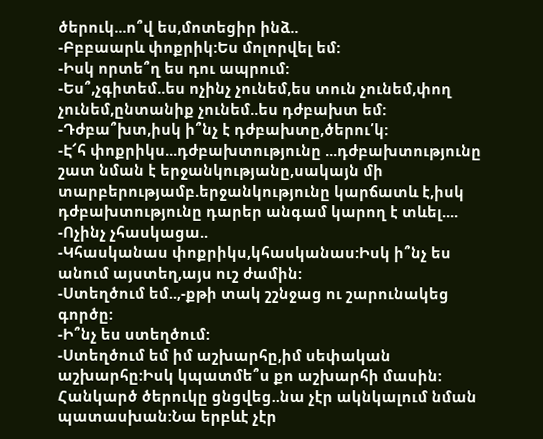ծերուկ...ո՞վ ես,մոտեցիր ինձ..
-Բբբաարև փոքրիկ:Ես մոլորվել եմ:
-Իսկ որտե՞ղ ես դու ապրում:
-Ես՞,չգիտեմ..ես ոչինչ չունեմ,ես տուն չունեմ,փող չունեմ,ընտանիք չունեմ..ես դժբախտ եմ:
-Դժբա՞խտ,իսկ ի՞նչ է դժբախտը,ծերու՛կ:
-Է՜հ փոքրիկս...դժբախտությունը ...դժբախտությունը շատ նման է երջանկությանը,սակայն մի տարբերությամբ.երջանկությունը կարճատև է,իսկ դժբախտությունը դարեր անգամ կարող է տևել....
-Ոչինչ չհասկացա..
-Կհասկանաս փոքրիկս,կհասկանաս:Իսկ ի՞նչ ես անում այստեղ,այս ուշ ժամին:
-Ստեղծում եմ..,-քթի տակ շշնջաց ու շարունակեց գործը:
-Ի՞նչ ես ստեղծում:
-Ստեղծում եմ իմ աշխարհը,իմ սեփական աշխարհը:Իսկ կպատմե՞ս քո աշխարհի մասին:
Հանկարծ ծերուկը ցնցվեց..նա չէր ակնկալում նման պատասխան:Նա երբևէ չէր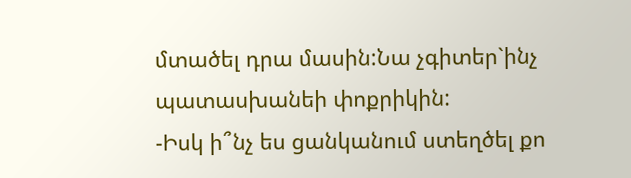մտածել դրա մասին:Նա չգիտեր`ինչ պատասխանեի փոքրիկին:
-Իսկ ի՞նչ ես ցանկանում ստեղծել քո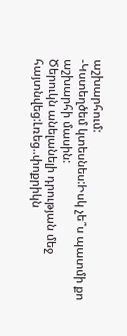աշխարհում:
-Կստեղծեմ կտեսնես:Իսկ չե՞ս պատմի քո աշխարհի մասին:
Ծերուկն անելանելի դրության մեջ հայտնվեց:Լռեց..փոքրիկն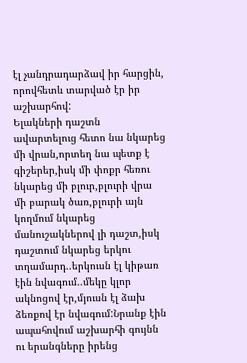էլ չանդրադարձավ իր հարցին, որովհետև տարված էր իր աշխարհով:
Ելակների դաշտն ավարտելուց հետո նա նկարեց մի վրան,որտեղ նա պետք է գիշերեր,իսկ մի փոքր հեռու նկարեց մի բլուր,բլուրի վրա մի բարակ ծառ,բլուրի այն կողմում նկարեց մանուշակներով լի դաշտ,իսկ դաշտում նկարեց երկու տղամարդ..երկուսն էլ կիթառ էին նվագում..մեկը կլոր ակնոցով էր,մյուսն էլ ձախ ձեռքով էր նվագում:Նրանք էին ապահովում աշխարհի գույնն ու երանգները իրենց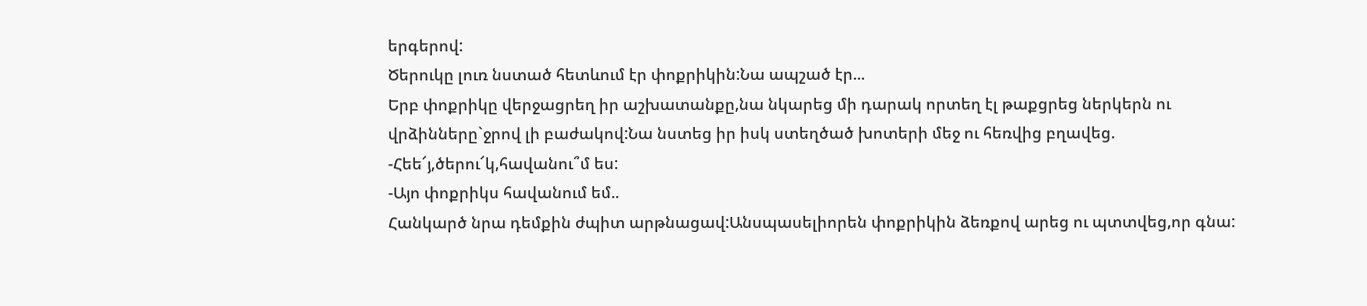երգերով:
Ծերուկը լուռ նստած հետևում էր փոքրիկին:Նա ապշած էր...
Երբ փոքրիկը վերջացրեղ իր աշխատանքը,նա նկարեց մի դարակ որտեղ էլ թաքցրեց ներկերն ու վրձինները`ջրով լի բաժակով:Նա նստեց իր իսկ ստեղծած խոտերի մեջ ու հեռվից բղավեց.
-Հեե՜յ,ծերու՜կ,հավանու՞մ ես:
-Այո փոքրիկս հավանում եմ..
Հանկարծ նրա դեմքին ժպիտ արթնացավ:Անսպասելիորեն փոքրիկին ձեռքով արեց ու պտտվեց,որ գնա: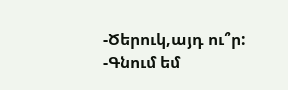-Ծերուկ,այդ ու՞ր:
-Գնում եմ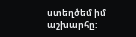ստեղծեմ իմ աշխարհը: